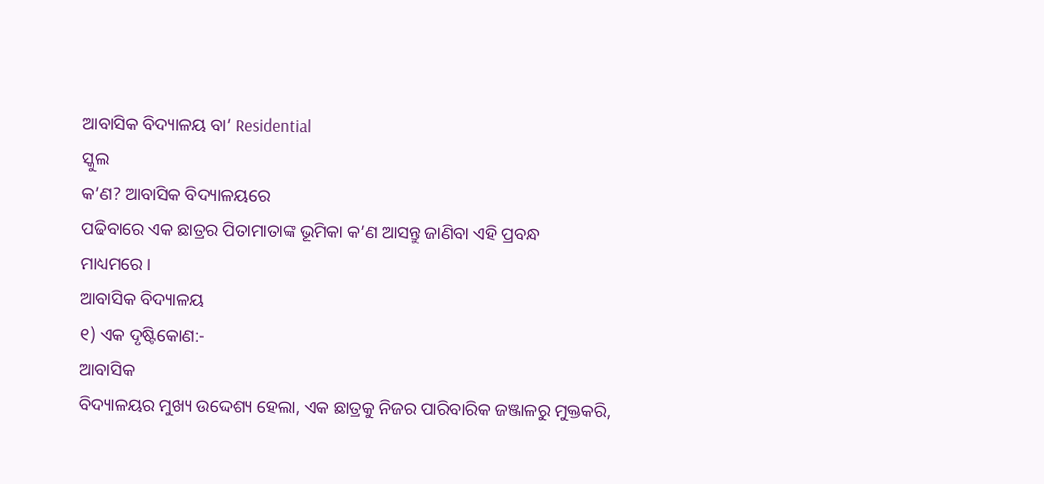ଆବାସିକ ବିଦ୍ୟାଳୟ ବା’ Residential
ସ୍କୁଲ
କ’ଣ? ଆବାସିକ ବିଦ୍ୟାଳୟରେ
ପଢିବାରେ ଏକ ଛାତ୍ରର ପିତାମାତାଙ୍କ ଭୂମିକା କ’ଣ ଆସନ୍ତୁ ଜାଣିବା ଏହି ପ୍ରବନ୍ଧ
ମାଧ୍ୟମରେ ।
ଆବାସିକ ବିଦ୍ୟାଳୟ
୧) ଏକ ଦୃଷ୍ଟିକୋଣ:-
ଆବାସିକ
ବିଦ୍ୟାଳୟର ମୁଖ୍ୟ ଉଦ୍ଦେଶ୍ୟ ହେଲା, ଏକ ଛାତ୍ରକୁ ନିଜର ପାରିବାରିକ ଜଞ୍ଜାଳରୁ ମୁକ୍ତକରି,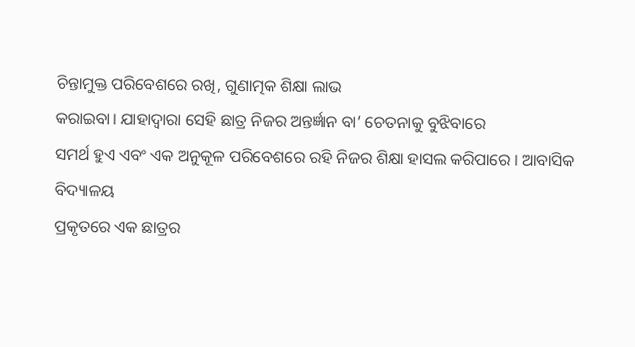ଚିନ୍ତାମୁକ୍ତ ପରିବେଶରେ ରଖି, ଗୁଣାତ୍ମକ ଶିକ୍ଷା ଲାଭ
କରାଇବା। ଯାହାଦ୍ୱାରା ସେହି ଛାତ୍ର ନିଜର ଅନ୍ତର୍ଜ୍ଞାନ ବା’ ଚେତନାକୁ ବୁଝିବାରେ
ସମର୍ଥ ହୁଏ ଏବଂ ଏକ ଅନୁକୂଳ ପରିବେଶରେ ରହି ନିଜର ଶିକ୍ଷା ହାସଲ କରିପାରେ । ଆବାସିକ ବିଦ୍ୟାଳୟ
ପ୍ରକୃତରେ ଏକ ଛାତ୍ରର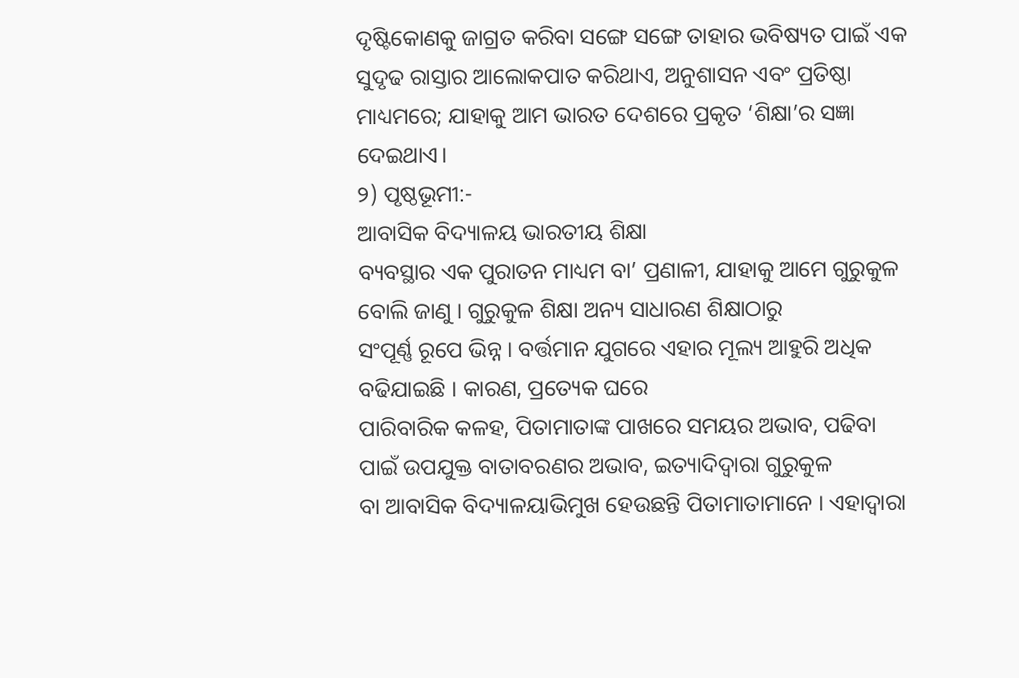ଦୃଷ୍ଟିକୋଣକୁ ଜାଗ୍ରତ କରିବା ସଙ୍ଗେ ସଙ୍ଗେ ତାହାର ଭବିଷ୍ୟତ ପାଇଁ ଏକ
ସୁଦୃଢ ରାସ୍ତାର ଆଲୋକପାତ କରିଥାଏ, ଅନୁଶାସନ ଏବଂ ପ୍ରତିଷ୍ଠା ମାଧ୍ୟମରେ; ଯାହାକୁ ଆମ ଭାରତ ଦେଶରେ ପ୍ରକୃତ ‘ଶିକ୍ଷା’ର ସଜ୍ଞା ଦେଇଥାଏ।
୨) ପୃଷ୍ଠଭୂମୀ:-
ଆବାସିକ ବିଦ୍ୟାଳୟ ଭାରତୀୟ ଶିକ୍ଷା
ବ୍ୟବସ୍ଥାର ଏକ ପୁରାତନ ମାଧ୍ୟମ ବା’ ପ୍ରଣାଳୀ, ଯାହାକୁ ଆମେ ଗୁରୁକୁଳ ବୋଲି ଜାଣୁ । ଗୁରୁକୁଳ ଶିକ୍ଷା ଅନ୍ୟ ସାଧାରଣ ଶିକ୍ଷାଠାରୁ
ସଂପୂର୍ଣ୍ଣ ରୂପେ ଭିନ୍ନ । ବର୍ତ୍ତମାନ ଯୁଗରେ ଏହାର ମୂଲ୍ୟ ଆହୁରି ଅଧିକ ବଢିଯାଇଛି । କାରଣ, ପ୍ରତ୍ୟେକ ଘରେ
ପାରିବାରିକ କଳହ, ପିତାମାତାଙ୍କ ପାଖରେ ସମୟର ଅଭାବ, ପଢିବା ପାଇଁ ଉପଯୁକ୍ତ ବାତାବରଣର ଅଭାବ, ଇତ୍ୟାଦିଦ୍ଵାରା ଗୁରୁକୁଳ
ବା ଆବାସିକ ବିଦ୍ୟାଳୟାଭିମୁଖ ହେଉଛନ୍ତି ପିତାମାତାମାନେ । ଏହାଦ୍ଵାରା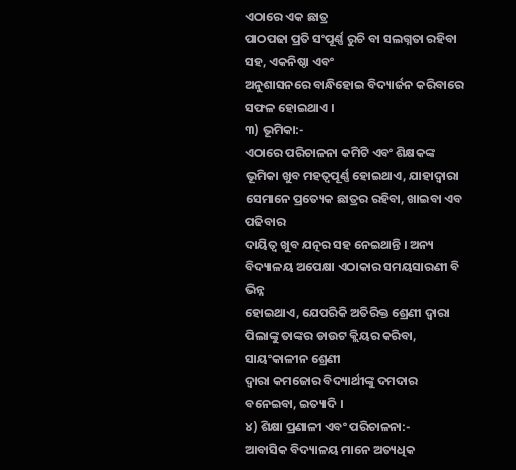ଏଠାରେ ଏକ ଛାତ୍ର
ପାଠପଢା ପ୍ରତି ସଂପୂର୍ଣ୍ଣ ରୁଚି ବା ସଲଗ୍ନତା ରହିବା ସହ, ଏକନିଷ୍ଠା ଏବଂ
ଅନୁଶାସନରେ ବାନ୍ଧିହୋଇ ବିଦ୍ୟାର୍ଜନ କରିବାରେ ସଫଳ ହୋଇଥାଏ ।
୩) ଭୂମିକା:-
ଏଠାରେ ପରିଚାଳନା କମିଟି ଏବଂ ଶିକ୍ଷକଙ୍କ
ଭୂମିକା ଖୁବ ମହତ୍ଵପୂର୍ଣ୍ଣ ହୋଇଥାଏ, ଯାହାଦ୍ୱାରା ସେମାନେ ପ୍ରତ୍ୟେକ ଛାତ୍ରର ରହିବା, ଖାଇବା ଏବ ପଢିବାର
ଦାୟିତ୍ଵ ଖୁବ ଯତ୍ନର ସହ ନେଇଥାନ୍ତି । ଅନ୍ୟ ବିଦ୍ୟାଳୟ ଅପେକ୍ଷା ଏଠାକାର ସମୟସାରଣୀ ବି ଭିନ୍ନ
ହୋଇଥାଏ, ଯେପରିକି ଅତିରିକ୍ତ ଶ୍ରେଣୀ ଦ୍ଵାରା ପିଲାଙ୍କୁ ତାଙ୍କର ଡାଉଟ କ୍ଲିୟର କରିବା, ସାୟଂକାଳୀନ ଶ୍ରେଣୀ
ଦ୍ଵାରା କମଜୋର ବିଦ୍ୟାର୍ଥୀଙ୍କୁ ଦମଦାର ବନେଇବା, ଇତ୍ୟାଦି ।
୪) ଶିକ୍ଷା ପ୍ରଣାଳୀ ଏବଂ ପରିଚାଳନା:-
ଆବାସିକ ବିଦ୍ୟାଳୟ ମାନେ ଅତ୍ୟଧିକ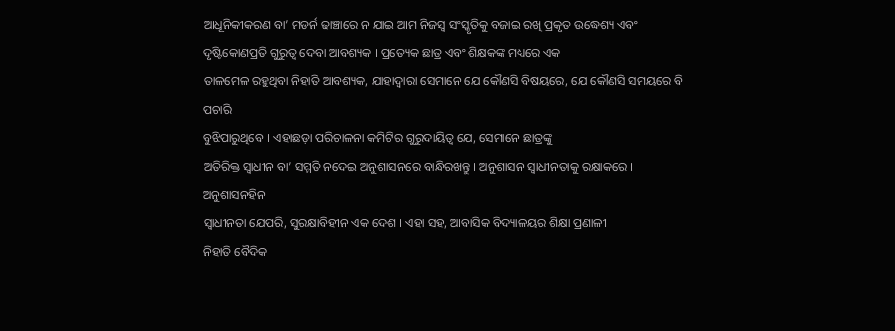ଆଧୂନିକୀକରଣ ବା’ ମଡର୍ନ ଢାଞ୍ଚାରେ ନ ଯାଇ ଆମ ନିଜସ୍ଵ ସଂସ୍କୃତିକୁ ବଜାଇ ରଖି ପ୍ରକୃତ ଉଦ୍ଧେଶ୍ୟ ଏବଂ
ଦୃଷ୍ଟିକୋଣପ୍ରତି ଗୁରୁତ୍ଵ ଦେବା ଆବଶ୍ୟକ । ପ୍ରତ୍ୟେକ ଛାତ୍ର ଏବଂ ଶିକ୍ଷକଙ୍କ ମଧ୍ୟରେ ଏକ
ତାଳମେଳ ରହୁଥିବା ନିହାତି ଆବଶ୍ୟକ, ଯାହାଦ୍ୱାରା ସେମାନେ ଯେ କୌଣସି ବିଷୟରେ, ଯେ କୌଣସି ସମୟରେ ବି ପଚାରି
ବୁଝିପାରୁଥିବେ । ଏହାଛଡ଼ା ପରିଚାଳନା କମିଟିର ଗୁରୁଦାୟିତ୍ଵ ଯେ, ସେମାନେ ଛାତ୍ରଙ୍କୁ
ଅତିରିକ୍ତ ସ୍ଵାଧୀନ ବା’ ସମ୍ମତି ନଦେଇ ଅନୁଶାସନରେ ବାନ୍ଧିରଖନ୍ତୁ । ଅନୁଶାସନ ସ୍ଵାଧୀନତାକୁ ରକ୍ଷାକରେ । ଅନୁଶାସନହିନ
ସ୍ଵାଧୀନତା ଯେପରି, ସୁରକ୍ଷାବିହୀନ ଏକ ଦେଶ । ଏହା ସହ, ଆବାସିକ ବିଦ୍ୟାଳୟର ଶିକ୍ଷା ପ୍ରଣାଳୀ
ନିହାତି ବୈଦିକ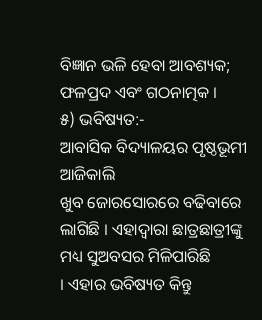ବିଜ୍ଞାନ ଭଳି ହେବା ଆବଶ୍ୟକ; ଫଳପ୍ରଦ ଏବଂ ଗଠନାତ୍ମକ ।
୫) ଭବିଷ୍ୟତ:-
ଆବାସିକ ବିଦ୍ୟାଳୟର ପୃଷ୍ଠଭୂମୀ ଆଜିକାଲି
ଖୁବ ଜୋରସୋରରେ ବଢିବାରେ ଲାଗିଛି । ଏହାଦ୍ଵାରା ଛାତ୍ରଛାତ୍ରୀଙ୍କୁ ମଧ୍ୟ ସୁଅବସର ମିଳିପାରିଛି
। ଏହାର ଭବିଷ୍ୟତ କିନ୍ତୁ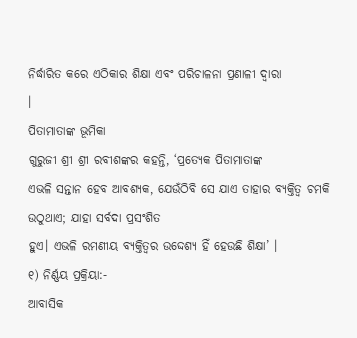ନିର୍ଦ୍ଧାରିତ କରେ ଏଠିକାର ଶିକ୍ଷା ଏବଂ ପରିଚାଳନା ପ୍ରଣାଳୀ ଦ୍ଵାରା
।
ପିତାମାତାଙ୍କ ଭୂମିକା
ଗୁରୁଜୀ ଶ୍ରୀ ଶ୍ରୀ ରବୀଶଙ୍କର କହନ୍ତି, ‘ପ୍ରତ୍ୟେକ ପିତାମାତାଙ୍କ
ଏଭଳି ସନ୍ତାନ ହେବ ଆବଶ୍ୟକ, ଯେଉଁଠିବି ସେ ଯାଏ ତାହାର ବ୍ୟକ୍ତିତ୍ଵ ଚମକି ଉଠୁଥାଏ; ଯାହା ସର୍ବଦା ପ୍ରସଂଶିତ
ହୁଏ। ଏଭଳି ରମଣୀୟ ବ୍ୟକ୍ତିତ୍ଵର ଉଦ୍ଦେଶ୍ୟ ହିଁ ହେଉଛି ଶିକ୍ଷା’ ।
୧) ନିର୍ଣ୍ଣୟ ପ୍ରକ୍ରିୟା:-
ଆବାସିକ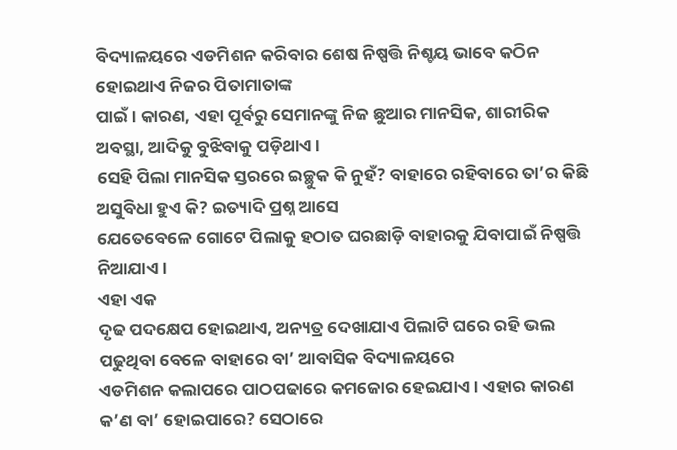ବିଦ୍ୟାଳୟରେ ଏଡମିଶନ କରିବାର ଶେଷ ନିଷ୍ପତ୍ତି ନିଶ୍ଚୟ ଭାବେ କଠିନ ହୋଇଥାଏ ନିଜର ପିତାମାତାଙ୍କ
ପାଇଁ । କାରଣ, ଏହା ପୂର୍ବରୁ ସେମାନଙ୍କୁ ନିଜ ଛୁଆର ମାନସିକ, ଶାରୀରିକ ଅବସ୍ଥା, ଆଦିକୁ ବୁଝିବାକୁ ପଡ଼ିଥାଏ।
ସେହି ପିଲା ମାନସିକ ସ୍ତରରେ ଇଚ୍ଛୁକ କି ନୁହଁ? ବାହାରେ ରହିବାରେ ତା’ର କିଛି ଅସୁବିଧା ହୁଏ କି? ଇତ୍ୟାଦି ପ୍ରଶ୍ନ ଆସେ
ଯେତେବେଳେ ଗୋଟେ ପିଲାକୁ ହଠାତ ଘରଛାଡ଼ି ବାହାରକୁ ଯିବାପାଇଁ ନିଷ୍ପତ୍ତି ନିଆଯାଏ ।
ଏହା ଏକ
ଦୃଢ ପଦକ୍ଷେପ ହୋଇଥାଏ, ଅନ୍ୟତ୍ର ଦେଖାଯାଏ ପିଲାଟି ଘରେ ରହି ଭଲ ପଢୁଥିବା ବେଳେ ବାହାରେ ବା’ ଆବାସିକ ବିଦ୍ୟାଳୟରେ
ଏଡମିଶନ କଲାପରେ ପାଠପଢାରେ କମଜୋର ହେଇଯାଏ । ଏହାର କାରଣ କ’ଣ ବା’ ହୋଇପାରେ? ସେଠାରେ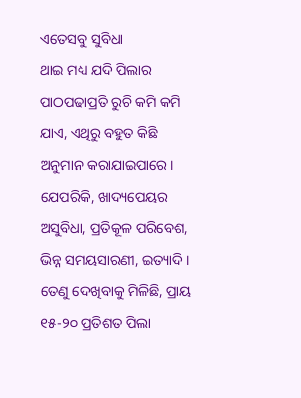ଏତେସବୁ ସୁବିଧା
ଥାଇ ମଧ୍ୟ ଯଦି ପିଲାର ପାଠପଢାପ୍ରତି ରୁଚି କମି କମି ଯାଏ, ଏଥିରୁ ବହୁତ କିଛି
ଅନୁମାନ କରାଯାଇପାରେ। ଯେପରିକି, ଖାଦ୍ୟପେୟର ଅସୁବିଧା, ପ୍ରତିକୂଳ ପରିବେଶ, ଭିନ୍ନ ସମୟସାରଣୀ, ଇତ୍ୟାଦି । ତେଣୁ ଦେଖିବାକୁ ମିଳିଛି, ପ୍ରାୟ ୧୫-୨୦ ପ୍ରତିଶତ ପିଲା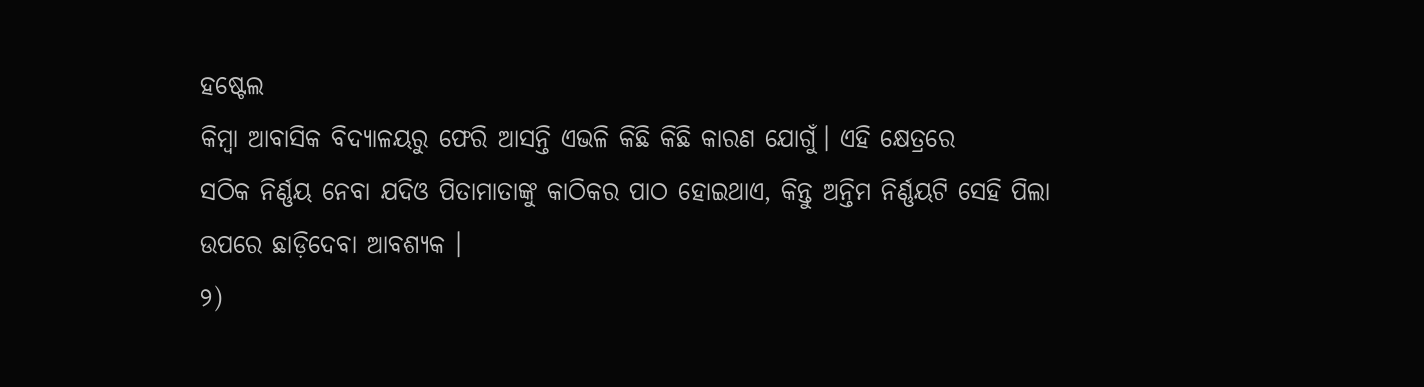ହଷ୍ଟେଲ
କିମ୍ବା ଆବାସିକ ବିଦ୍ୟାଳୟରୁ ଫେରି ଆସନ୍ତି ଏଭଳି କିଛି କିଛି କାରଣ ଯୋଗୁଁ। ଏହି କ୍ଷେତ୍ରରେ
ସଠିକ ନିର୍ଣ୍ଣୟ ନେବା ଯଦିଓ ପିତାମାତାଙ୍କୁ କାଠିକର ପାଠ ହୋଇଥାଏ, କିନ୍ତୁ ଅନ୍ତିମ ନିର୍ଣ୍ଣୟଟି ସେହି ପିଲା
ଉପରେ ଛାଡ଼ିଦେବା ଆବଶ୍ୟକ ।
୨)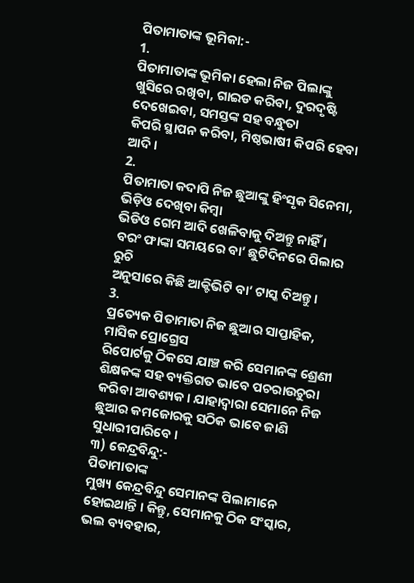ପିତାମାତାଙ୍କ ଭୂମିକା:-
1.
ପିତାମାତାଙ୍କ ଭୂମିକା ହେଲା ନିଜ ପିଲାଙ୍କୁ ଖୁସିରେ ରଖିବା, ଗାଇଡ କରିବା, ଦୁରଦୃଷ୍ଟି ଦେଖେଇବା, ସମସ୍ତଙ୍କ ସହ ବନ୍ଧୁତା
କିପରି ସ୍ଥାପନ କରିବା, ମିଷ୍ଠଭାଷୀ କିପରି ହେବା ଆଦି ।
2.
ପିତାମାତା କଦାପି ନିଜ ଛୁଆଙ୍କୁ ହିଂସୃକ ସିନେମା, ଭିଡ଼ିଓ ଦେଖିବା କିମ୍ବା
ଭିଡିଓ ଗେମ ଆଦି ଖେଳିବାକୁ ଦିଅନ୍ତୁ ନାହିଁ । ବରଂ ଫାଙ୍କା ସମୟରେ ବା’ ଛୁଟିଦିନରେ ପିଲାର ରୁଚି
ଅନୁସାରେ କିଛି ଆକ୍ଟିଭିଟି ବା’ ଟାସ୍କ ଦିଅନ୍ତୁ ।
3.
ପ୍ରତ୍ୟେକ ପିତାମାତା ନିଜ ଛୁଆର ସାପ୍ତାହିକ, ମାସିକ ପ୍ରୋଗ୍ରେସ
ରିପୋର୍ଟକୁ ଠିକସେ ଯାଞ୍ଚ କରି ସେମାନଙ୍କ ଶ୍ରେଣୀ ଶିକ୍ଷକଙ୍କ ସହ ବ୍ୟକ୍ତିଗତ ଭାବେ ପଚରାଉଚୁରା
କରିବା ଆବଶ୍ୟକ। ଯାହାଦ୍ୱାରା ସେମାନେ ନିଜ ଛୁଆର କମଜୋରକୁ ସଠିକ ଭାବେ ଜାଣି ସୁଧାରୀପାରିବେ ।
୩) କେନ୍ଦ୍ରବିନ୍ଦୁ:-
ପିତାମାତାଙ୍କ
ମୁଖ୍ୟ କେନ୍ଦ୍ରବିନ୍ଦୁ ସେମାନଙ୍କ ପିଲାମାନେ ହୋଇଥାନ୍ତି । କିନ୍ତୁ, ସେମାନକୁ ଠିକ ସଂସ୍କାର, ଭଲ ବ୍ୟବହାର,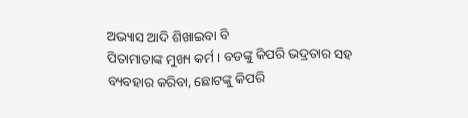ଅଭ୍ୟାସ ଆଦି ଶିଖାଇବା ବି
ପିତାମାତାଙ୍କ ମୁଖ୍ୟ କର୍ମ । ବଡଙ୍କୁ କିପରି ଭଦ୍ରତାର ସହ ବ୍ୟବହାର କରିବା, ଛୋଟଙ୍କୁ କିପରି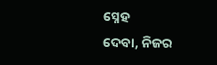ସ୍ନେହ
ଦେବା, ନିଜର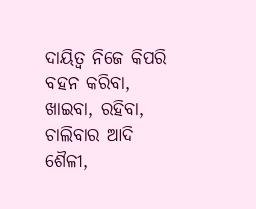ଦାୟିତ୍ଵ ନିଜେ କିପରି ବହନ କରିବା, ଖାଇବା, ରହିବା, ଚାଲିବାର ଆଦି ଶୈଳୀ,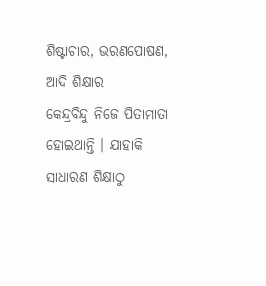ଶିଷ୍ଟାଚାର, ଭରଣପୋଷଣ, ଆଦି ଶିକ୍ଷାର
କେନ୍ଦ୍ରବିନ୍ଦୁ ନିଜେ ପିତାମାତା ହୋଇଥାନ୍ତି । ଯାହାକି ସାଧାରଣ ଶିକ୍ଷାଠୁ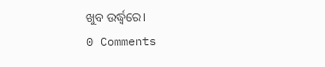ଖୁବ ଉର୍ଦ୍ଧ୍ଵରେ।
0 Comments